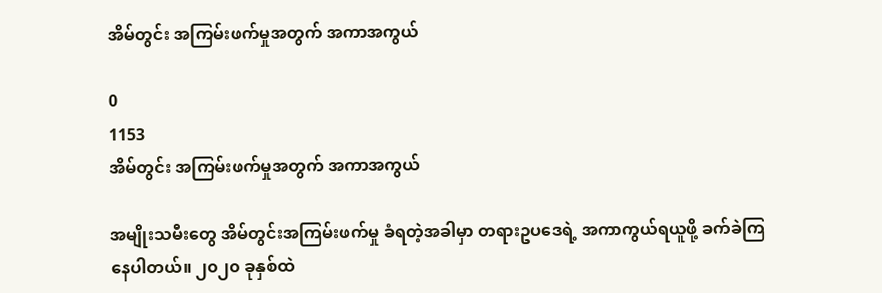အိမ်တွင်း အကြမ်းဖက်မှုအတွက် အကာအကွယ်

0
1153
အိမ်တွင်း အကြမ်းဖက်မှုအတွက် အကာအကွယ်

အမျိုးသမီးတွေ အိမ်တွင်းအကြမ်းဖက်မှု ခံရတဲ့အခါမှာ တရားဥပဒေရဲ့ အကာကွယ်ရယူဖို့ ခက်ခဲကြနေပါတယ်။ ၂၀၂၀ ခုနှစ်ထဲ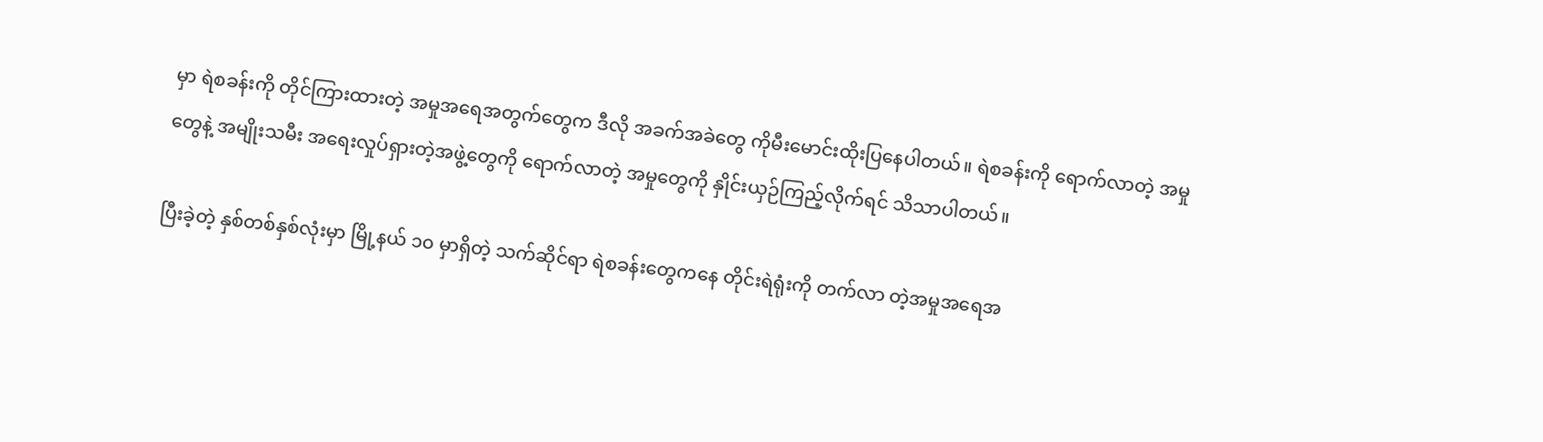မှာ ရဲစခန်းကို တိုင်ကြားထားတဲ့ အမှုအရေအတွက်တွေက ဒီလို အခက်အခဲတွေ ကိုမီးမောင်းထိုးပြနေပါတယ်။ ရဲစခန်းကို ရောက်လာတဲ့ အမှုတွေနဲ့ အမျိုးသမီး အရေးလှုပ်ရှားတဲ့အဖွဲ့တွေကို ရောက်လာတဲ့ အမှုတွေကို နှိုင်းယှဉ်ကြည့်လိုက်ရင် သိသာပါတယ်။

ပြီးခဲ့တဲ့ နှစ်တစ်နှစ်လုံးမှာ မြို့နယ် ၁၀ မှာရှိတဲ့ သက်ဆိုင်ရာ ရဲစခန်းတွေကနေ တိုင်းရဲရုံးကို တက်လာ တဲ့အမှုအရေအ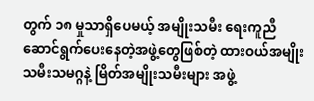တွက် ၁၈ မှုသာရှိပေမယ့် အမျိုးသမီး ရေးကူညီဆောင်ရွက်ပေးနေတဲ့အဖွဲ့တွေဖြစ်တဲ့ ထားဝယ်အမျိုးသမီးသမဂ္ဂနဲ့ မြိတ်အမျိုးသမီးများ အဖွဲ့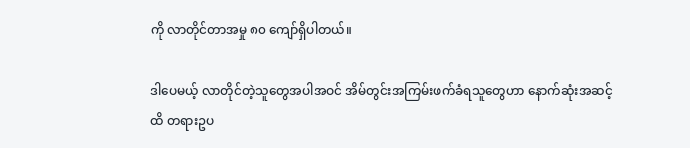ကို လာတိုင်တာအမှု ၈၀ ကျော်ရှိပါတယ်။

ဒါပေမယ့် လာတိုင်တဲ့သူတွေအပါအဝင် အိမ်တွင်းအကြမ်းဖက်ခံရသူတွေဟာ နောက်ဆုံးအဆင့် ထိ တရားဥပ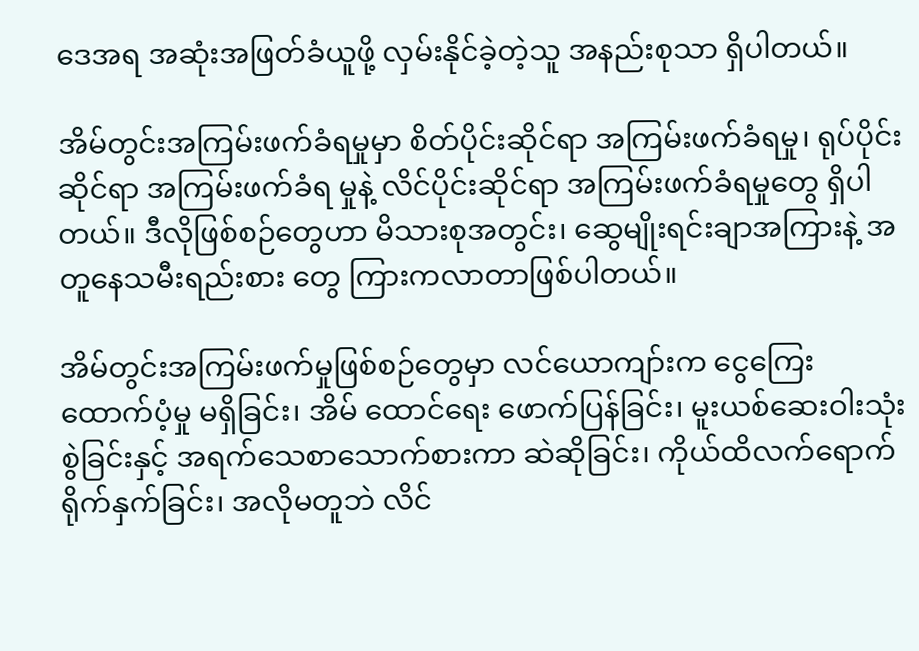ဒေအရ အဆုံးအဖြတ်ခံယူဖို့ လှမ်းနိုင်ခဲ့တဲ့သူ အနည်းစုသာ ရှိပါတယ်။

အိမ်တွင်းအကြမ်းဖက်ခံရမှုမှာ စိတ်ပိုင်းဆိုင်ရာ အကြမ်းဖက်ခံရမှု၊ ရုပ်ပိုင်းဆိုင်ရာ အကြမ်းဖက်ခံရ မှုနဲ့ လိင်ပိုင်းဆိုင်ရာ အကြမ်းဖက်ခံရမှုတွေ ရှိပါ တယ်။ ဒီလိုဖြစ်စဉ်တွေဟာ မိသားစုအတွင်း၊ ဆွေမျိုးရင်းချာအကြားနဲ့ အတူနေသမီးရည်းစား တွေ ကြားကလာတာဖြစ်ပါတယ်။

အိမ်တွင်းအကြမ်းဖက်မှုဖြစ်စဉ်တွေမှာ လင်ယောကျာ်းက ငွေကြေးထောက်ပံ့မှု မရှိခြင်း၊ အိမ် ထောင်ရေး ဖောက်ပြန်ခြင်း၊ မူးယစ်ဆေးဝါးသုံးစွဲခြင်းနှင့် အရက်သေစာသောက်စားကာ ဆဲဆိုခြင်း၊ ကိုယ်ထိလက်ရောက် ရိုက်နှက်ခြင်း၊ အလိုမတူဘဲ လိင်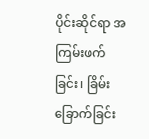ပိုင်းဆိုင်ရာ အကြမ်းဖက်ခြင်း၊ ခြိမ်းခြောက်ခြင်း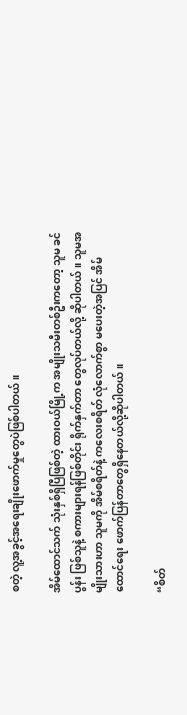စတဲ့ လူ့အခွင့်အရေးချိုးဖောက်မှုတွေပဲဖြစ်ပါတယ်။

အိမ်ထောင်သက် သုံးနှစ်ရှိပြီဖြစ်တဲ့ ထားဝယ်မြို့က အမျိုးသမီးတစ်ဦးကတော့ သူမ ခင်ပွန်း ဖြစ်သူနဲ့ စကားများရန်ဖြစ်တိုင်း ရိုက်နှက်တာ တွေလုပ်တယ်လို့ ဆိုပါတယ်။ သူမအမျိုးသားဟာ သူမကို အိမ်စရိတ်နဲ့ ကလေးစရိတ် လုံလောက်စွာ မပေးတဲ့အပြင် အိမ်ထောင်ရေး ဖောက်ပြန်တာတွေရှိနေတယ်လို့ဆိုပါတယ်။

“စိတ်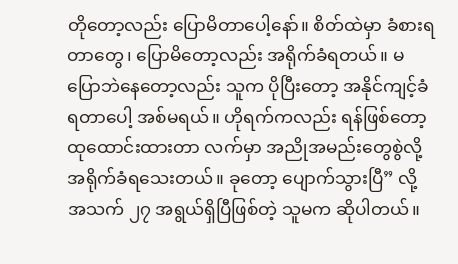တိုတော့လည်း ပြောမိတာပေါ့နော်။ စိတ်ထဲမှာ ခံစားရတာတွေ၊ ပြောမိတော့လည်း အရိုက်ခံရတယ်။ မပြောဘဲနေတော့လည်း သူက ပိုပြီးတော့ အနိုင်ကျင့်ခံရတာပေါ့ အစ်မရယ်။ ဟိုရက်ကလည်း ရန်ဖြစ်တော့ ထုထောင်းထားတာ လက်မှာ အညိုအမည်းတွေစွဲလို့ အရိုက်ခံရသေးတယ်။ ခုတော့ ပျောက်သွားပြီ” လို့ အသက် ၂၇ အရွယ်ရှိပြီဖြစ်တဲ့ သူမက ဆိုပါတယ်။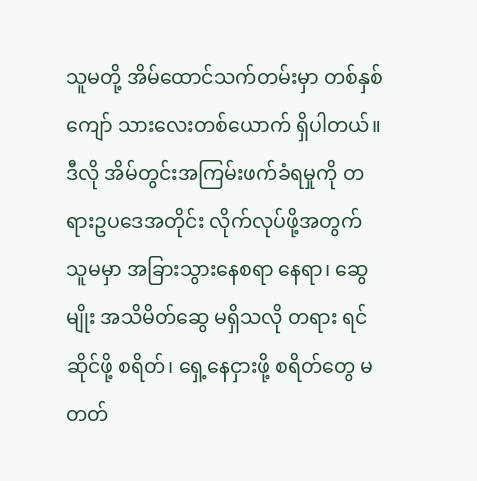သူမတို့ အိမ်ထောင်သက်တမ်းမှာ တစ်နှစ်ကျော် သားလေးတစ်ယောက် ရှိပါတယ်။ ဒီလို အိမ်တွင်းအကြမ်းဖက်ခံရမှုကို တရားဥပဒေအတိုင်း လိုက်လုပ်ဖို့အတွက် သူမမှာ အခြားသွားနေစရာ နေရာ၊ ဆွေမျိုး အသိမိတ်ဆွေ မရှိသလို တရား ရင်ဆိုင်ဖို့ စရိတ်၊ ရှေ့နေငှားဖို့ စရိတ်တွေ မတတ်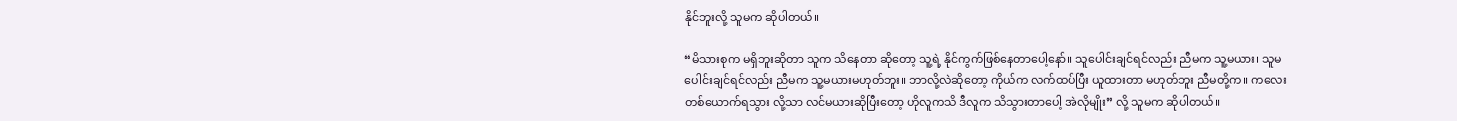နိုင်ဘူးလို့ သူမက ဆိုပါတယ်။

“မိသားစုက မရှိဘူးဆိုတာ သူက သိနေတာ ဆိုတော့ သူ့ရဲ့ နိုင်ကွက်ဖြစ်နေတာပေါ့နော်။ သူပေါင်းချင်ရင်လည်း ညီမက သူ့မယား၊ သူမ ပေါင်းချင်ရင်လည်း ညီမက သူ့မယားမဟုတ်ဘူး။ ဘာလို့လဲဆိုတော့ ကိုယ်က လက်ထပ်ပြီး ယူထားတာ မဟုတ်ဘူး ညီမတို့က။ ကလေးတစ်ယောက်ရသွား လို့သာ လင်မယားဆိုပြီးတော့ ဟိုလူကသိ ဒီလူက သိသွားတာပေါ့ အဲလိုမျိုး” လို့ သူမက ဆိုပါတယ်။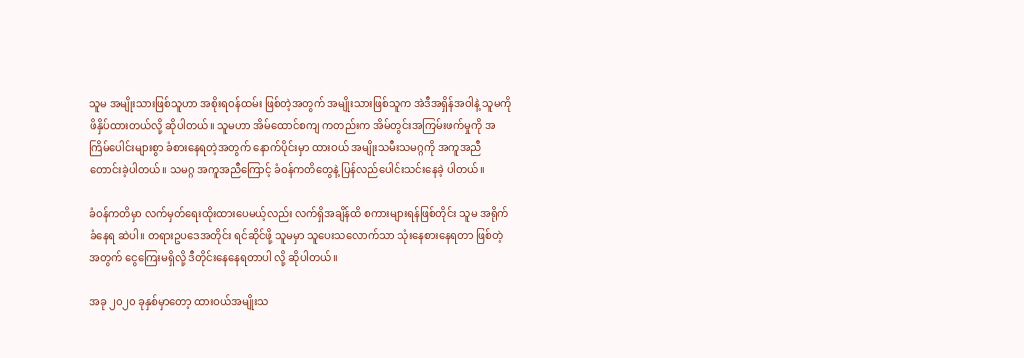သူမ အမျိုးသားဖြစ်သူဟာ အစိုးရဝန်ထမ်း ဖြစ်တဲ့အတွက် အမျိုးသားဖြစ်သူက အဲဒီအရှိန်အဝါနဲ့ သူမကို ဖိနှိပ်ထားတယ်လို့ ဆိုပါတယ်။ သူမဟာ အိမ်ထောင်စကျ ကတည်းက အိမ်တွင်းအကြမ်းဖက်မှုကို အကြိမ်ပေါင်းများစွာ ခံစားနေရတဲ့အတွက် နောက်ပိုင်းမှာ ထားဝယ် အမျိုးသမီးသမဂ္ဂကို အကူအညီတောင်းခဲ့ပါတယ်။ သမဂ္ဂ အကူအညီကြောင့် ခံဝန်ကတိတွေနဲ့ ပြန်လည်ပေါင်းသင်းနေခဲ့ ပါတယ်။

ခံဝန်ကတိမှာ လက်မှတ်ရေးထိုးထားပေမယ့်လည်း လက်ရှိအချိန်ထိ စကားများရန်ဖြစ်တိုင်း သူမ အရိုက်ခံနေရ ဆဲပါ။ တရားဥပဒေအတိုင်း ရင်ဆိုင်ဖို့ သူမမှာ သူပေးသလောက်သာ သုံးနေစားနေရတာ ဖြစ်တဲ့အတွက် ငွေကြေးမရှိလို့ ဒီတိုင်းနေနေရတာပါ လို့ ဆိုပါတယ်။

အခု ၂၀၂၀ ခုနှစ်မှာတော့ ထားဝယ်အမျိုးသ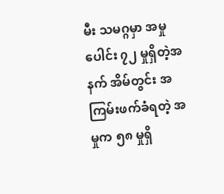မီး သမဂ္ဂမှာ အမှုပေါင်း ၇၂ မှုရှိတဲ့အနက် အိမ်တွင်း အကြမ်းဖက်ခံရတဲ့ အမှုက ၅၈ မှုရှိ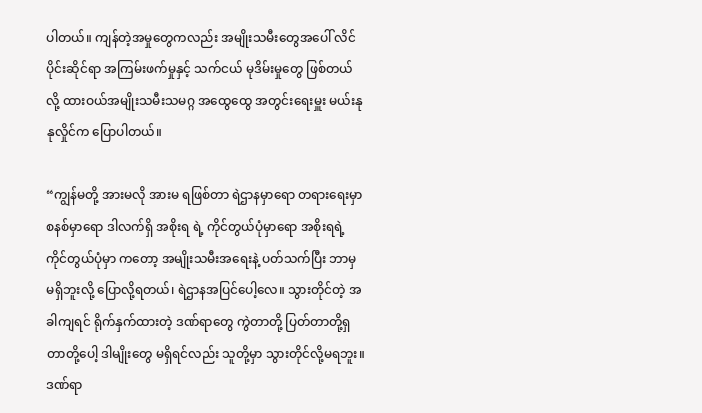ပါတယ်။ ကျန်တဲ့အမှုတွေကလည်း အမျိုးသမီးတွေအပေါ် လိင်ပိုင်းဆိုင်ရာ အကြမ်းဖက်မှုနှင့် သက်ငယ် မုဒိမ်းမှုတွေ ဖြစ်တယ်လို့ ထားဝယ်အမျိုးသမီးသမဂ္ဂ အထွေထွေ အတွင်းရေးမှူး မယ်းနုနုလှိုင်က ပြောပါတယ်။

“ကျွန်မတို့ အားမလို အားမ ရဖြစ်တာ ရဲဌာနမှာရော တရားရေးမှာစနစ်မှာရော ဒါလက်ရှိ အစိုးရ ရဲ့ ကိုင်တွယ်ပုံမှာရော အစိုးရရဲ့ ကိုင်တွယ်ပုံမှာ ကတော့ အမျိုးသမီးအရေးနဲ့ ပတ်သက်ပြီး ဘာမှ မရှိဘူးလို့ ပြောလို့ရတယ်၊ ရဲဌာနအပြင်ပေါ့လေ။ သွားတိုင်တဲ့ အခါကျရင် ရိုက်နှက်ထားတဲ့ ဒဏ်ရာတွေ ကွဲတာတို့ ပြတ်တာတို့ရှတာတို့ပေါ့ ဒါမျိုးတွေ မရှိရင်လည်း သူတို့မှာ သွားတိုင်လို့မရဘူး။ ဒဏ်ရာ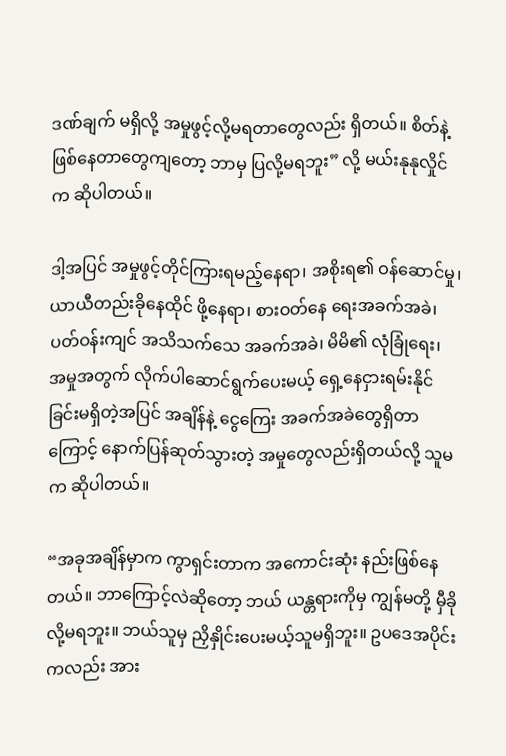ဒဏ်ချက် မရှိလို့ အမှုဖွင့်လို့မရတာတွေလည်း ရှိတယ်။ စိတ်နဲ့ ဖြစ်နေတာတွေကျတော့ ဘာမှ ပြလို့မရဘူး” လို့ မယ်းနုနုလှိုင်က ဆိုပါတယ်။

ဒါ့အပြင် အမှုဖွင့်တိုင်ကြားရမည့်နေရာ၊ အစိုးရ၏ ဝန်ဆောင်မှု၊ ယာယီတည်းခိုနေထိုင် ဖို့နေရာ၊ စားဝတ်နေ ရေးအခက်အခဲ၊ ပတ်ဝန်းကျင် အသိသက်သေ အခက်အခဲ၊ မိမိ၏ လုံခြုံရေး၊ အမှုအတွက် လိုက်ပါဆောင်ရွက်ပေးမယ့် ရှေ့နေငှားရမ်းနိုင်ခြင်းမရှိတဲ့အပြင် အချိန်နဲ့ ငွေကြေး အခက်အခဲတွေရှိတာကြောင့် နောက်ပြန်ဆုတ်သွားတဲ့ အမှုတွေလည်းရှိတယ်လို့ သူမက ဆိုပါတယ်။

“အခုအချိန်မှာက ကွာရှင်းတာက အကောင်းဆုံး နည်းဖြစ်နေတယ်။ ဘာကြောင့်လဲဆိုတော့ ဘယ် ယန္တရားကိုမှ ကျွန်မတို့ မှီခိုလို့မရဘူး။ ဘယ်သူမှ ညှိနှိုင်းပေးမယ့်သူမရှိဘူး။ ဥပဒေအပိုင်းကလည်း အား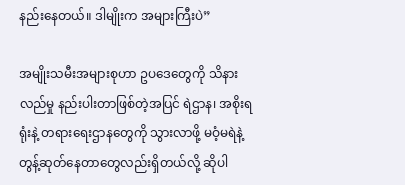နည်းနေတယ်။ ဒါမျိုးက အများကြီးပဲ”

အမျိုးသမီးအများစုဟာ ဥပဒေတွေကို သိနားလည်မှု နည်းပါးတာဖြစ်တဲ့အပြင် ရဲဌာန၊ အစိုးရရုံးနဲ့ တရားရေးဌာနတွေကို သွားလာဖို့ မဝံ့မရဲနဲ့ တွန့်ဆုတ်နေတာတွေလည်းရှိတယ်လို့ ဆိုပါ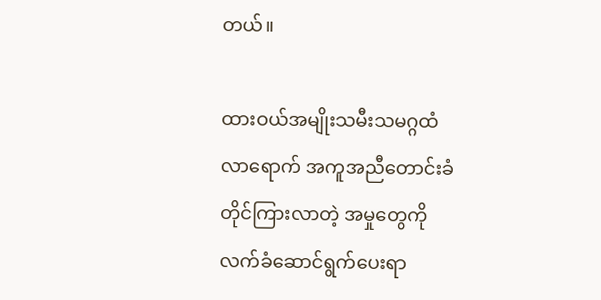တယ်။

ထားဝယ်အမျိုးသမီးသမဂ္ဂထံ လာရောက် အကူအညီတောင်းခံ တိုင်ကြားလာတဲ့ အမှုတွေကို လက်ခံဆောင်ရွက်ပေးရာ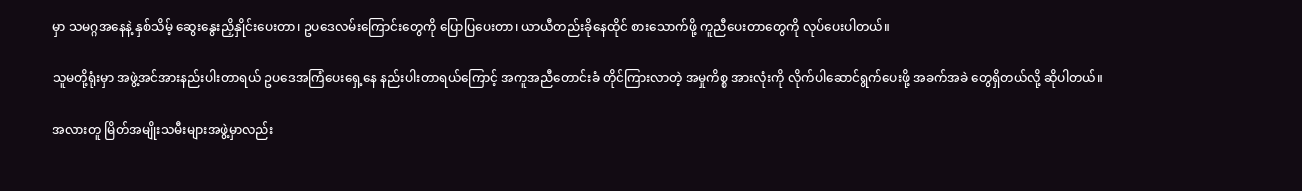မှာ သမဂ္ဂအနေနဲ့ နှစ်သိမ့် ဆွေးနွေးညှိနှိုင်းပေးတာ၊ ဥပဒေလမ်းကြောင်းတွေကို ပြောပြပေးတာ၊ ယာယီတည်းခိုနေထိုင် စားသောက်ဖို့ ကူညီပေးတာတွေကို လုပ်ပေးပါတယ်။

သူမတို့ရုံးမှာ အဖွဲ့အင်အားနည်းပါးတာရယ် ဥပဒေအကြံပေးရှေ့နေ နည်းပါးတာရယ်ကြောင့် အကူအညီတောင်းခံ တိုင်ကြားလာတဲ့ အမှုကိစ္စ အားလုံးကို လိုက်ပါဆောင်ရွက်ပေးဖို့ အခက်အခဲ တွေရှိတယ်လို့ ဆိုပါတယ်။

အလားတူ မြိတ်အမျိုးသမီးများအဖွဲ့မှာလည်း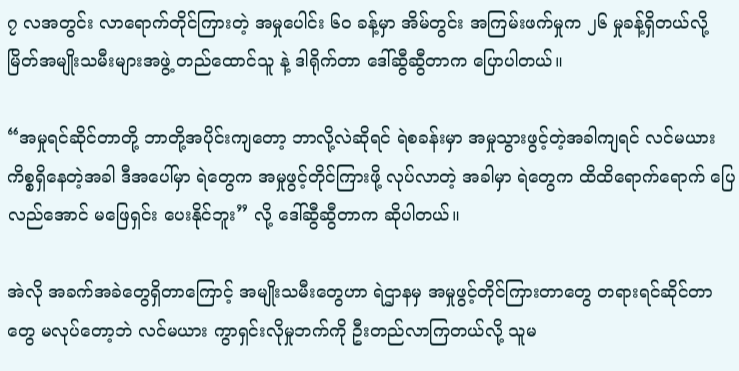၇ လအတွင်း လာရောက်တိုင်ကြားတဲ့ အမှုပေါင်း ၆၀ ခန့်မှာ အိမ်တွင်း အကြမ်းဖက်မှုက ၂၆ မှုခန့်ရှိတယ်လို့ မြိတ်အမျိုးသမီးများအဖွဲ့ တည်ထောင်သူ နဲ့ ဒါရိုက်တာ ဒေါ်ဆွီဆွီတာက ပြောပါတယ်။

“အမှုရင်ဆိုင်တာတို့ ဘာတို့အပိုင်းကျတော့ ဘာလို့လဲဆိုရင် ရဲစခန်းမှာ အမှုသွားဖွင့်တဲ့အခါကျရင် လင်မယား ကိစ္စရှိနေတဲ့အခါ ဒီအပေါ်မှာ ရဲတွေက အမှုဖွင့်တိုင်ကြားဖို့ လုပ်လာတဲ့ အခါမှာ ရဲတွေက ထိထိရောက်ရောက် ပြေလည်အောင် မဖြေရှင်း ပေးနိုင်ဘူး” လို့ ဒေါ်ဆွီဆွီတာက ဆိုပါတယ်။

အဲလို အခက်အခဲတွေရှိတာကြောင့် အမျိုးသမီးတွေဟာ ရဲဌာနမှ အမှုဖွင့်တိုင်ကြားတာတွေ တရားရင်ဆိုင်တာတွေ မလုပ်တော့ဘဲ လင်မယား ကွာရှင်းလိုမှုဘက်ကို ဦးတည်လာကြတယ်လို့ သူမ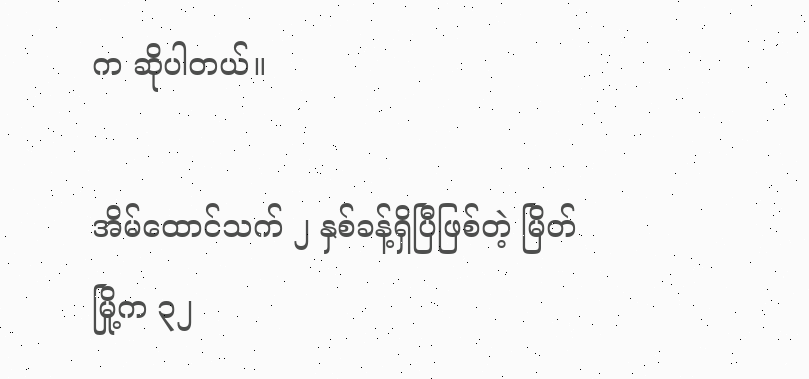က ဆိုပါတယ်။

အိမ်ထောင်သက် ၂ နှစ်ခန့်ရှိပြီဖြစ်တဲ့ မြိတ် မြို့က ၃၂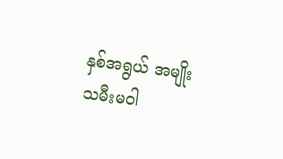နှစ်အရွယ် အမျိုးသမီးမဝါ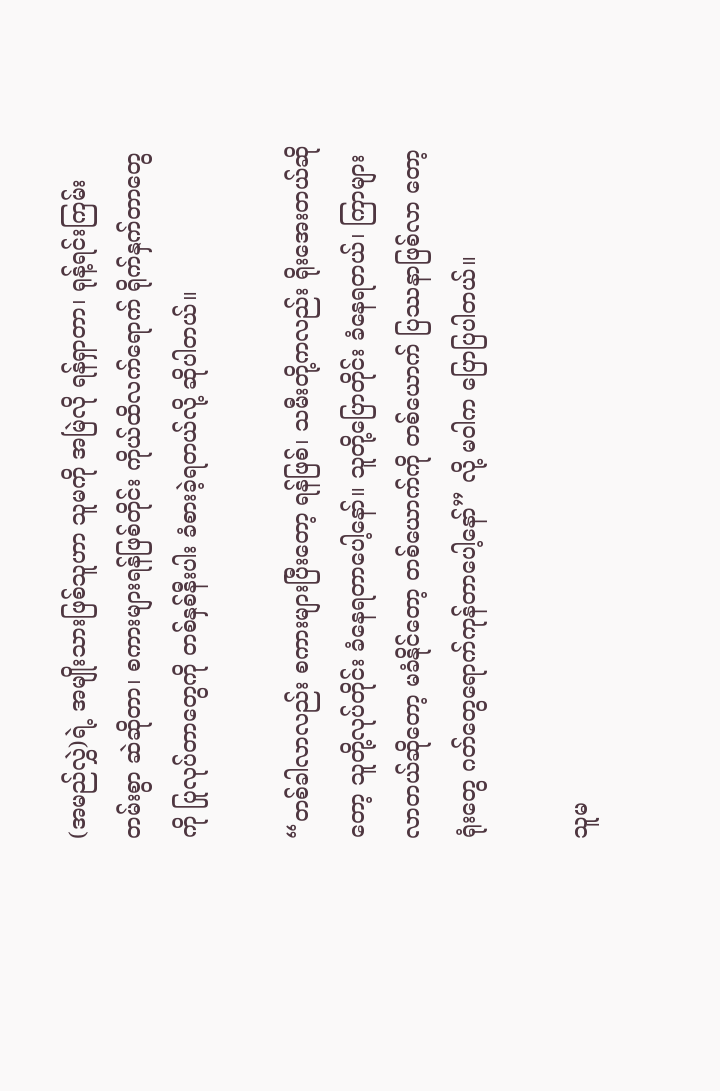(အမည်လွှဲ)ရဲ့ အမျိုးသားဖြစ်သူဟာ သူမကို အမြဲလို ရန်ရှာတာ၊ ရုန့်ရင်းကြမ်းတမ်းစွာ ဆဲဆိုတာ၊ စကားများရန်ဖြစ်တိုင်း ကိုယ်ထိလက်ရောက် ရိုက်နှက်တာတွေကို ပြုလုပ်တာတွေကို တစ်နှစ်နီးပါး ခံစားခဲ့ရတယ်လို့ ဆိုပါတယ်။

“တစ်ခါလာလည်း စကားများပြီးတော့ ရန်ဖြစ်၊ သမီးတို့ကလည်း ရိုးအေးတယ်ဆိုတော့ သူတို့လုပ်တိုင်း ခံနေရတာပေါ့နော်။ သူတို့ပြောတိုင်း ခံနေရတယ်၊ ကြာများလာတယ်ဆိုတော့ မခံနိုင်တော့ တစ်ယောက်ကို တစ်ယောက် ပြဿနာဖြစ်လာ တော့ ရုံးတွေ ဂတ်တွေရောက်ကုန်တာပေါ့နော်” လို့ မဝါက ပြောပြပါတယ်။

သူမ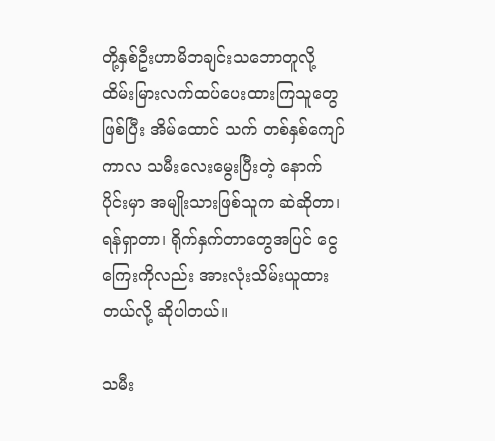တို့နှစ်ဦးဟာမိဘချင်းသဘောတူလို့ ထိမ်းမြားလက်ထပ်ပေးထားကြသူတွေဖြစ်ပြီး အိမ်ထောင် သက် တစ်နှစ်ကျော်ကာလ သမီးလေးမွေးပြီးတဲ့ နောက်ပိုင်းမှာ အမျိုးသားဖြစ်သူက ဆဲဆိုတာ၊ ရန်ရှာတာ၊ ရိုက်နှက်တာတွေအပြင် ငွေကြေးကိုလည်း အားလုံးသိမ်းယူထားတယ်လို့ ဆိုပါတယ်။

သမီး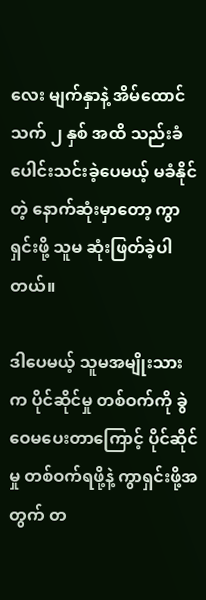လေး မျက်နှာနဲ့ အိမ်ထောင်သက် ၂ နှစ် အထိ သည်းခံပေါင်းသင်းခဲ့ပေမယ့် မခံနိုင်တဲ့ နောက်ဆုံးမှာတော့ ကွာရှင်းဖို့ သူမ ဆုံးဖြတ်ခဲ့ပါတယ်။

ဒါပေမယ့် သူမအမျိုးသားက ပိုင်ဆိုင်မှု တစ်ဝက်ကို ခွဲဝေမပေးတာကြောင့် ပိုင်ဆိုင်မှု တစ်ဝက်ရဖို့နဲ့ ကွာရှင်းဖို့အတွက် တ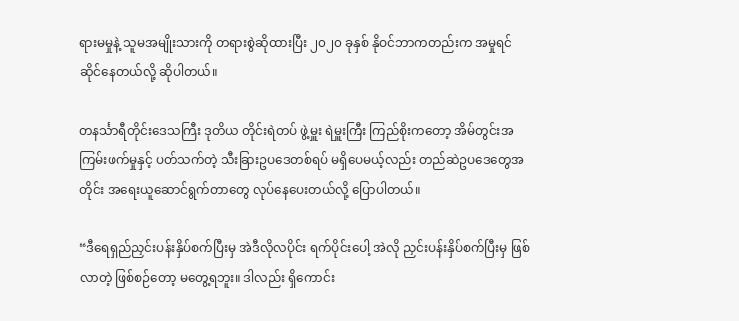ရားမမှုနဲ့ သူမအမျိုးသားကို တရားစွဲဆိုထားပြီး ၂၀၂၀ ခုနှစ် နိုဝင်ဘာကတည်းက အမှုရင်ဆိုင်နေတယ်လို့ ဆိုပါတယ်။

တနင်္သာရီတိုင်းဒေသကြီး ဒုတိယ တိုင်းရဲတပ် ဖွဲ့မှူး ရဲမှူးကြီး ကြည်စိုးကတော့ အိမ်တွင်းအကြမ်းဖက်မှုနှင့် ပတ်သက်တဲ့ သီးခြားဥပဒေတစ်ရပ် မရှိပေမယ့်လည်း တည်ဆဲဥပဒေတွေအတိုင်း အရေးယူဆောင်ရွက်တာတွေ လုပ်နေပေးတယ်လို့ ပြောပါတယ်။

“ဒီရေရှည်ညှင်းပန်းနှိပ်စက်ပြီးမှ အဲဒီလိုလပိုင်း ရက်ပိုင်းပေါ့ အဲလို ညှင်းပန်းနှိပ်စက်ပြီးမှ ဖြစ်လာတဲ့ ဖြစ်စဉ်တော့ မတွေ့ရဘူး။ ဒါလည်း ရှိကောင်း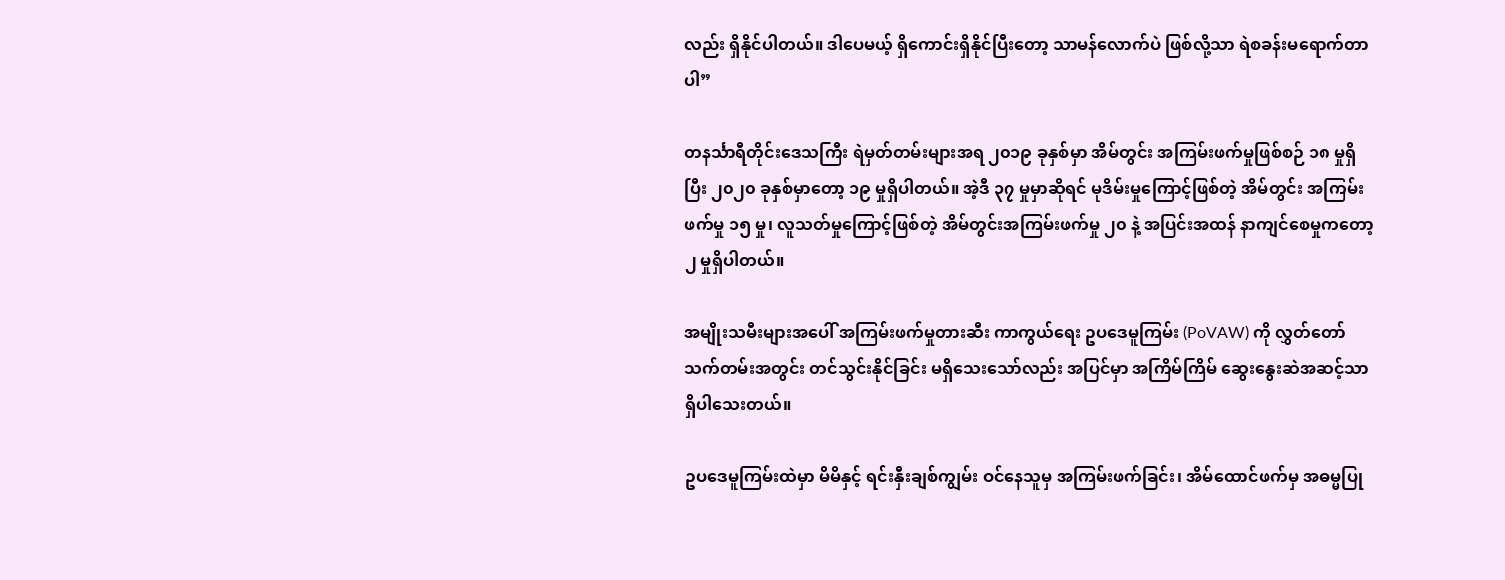လည်း ရှိနိုင်ပါတယ်။ ဒါပေမယ့် ရှိကောင်းရှိနိုင်ပြီးတော့ သာမန်လောက်ပဲ ဖြစ်လို့သာ ရဲစခန်းမရောက်တာပါ”

တနင်္သာရီတိုင်းဒေသကြီး ရဲမှတ်တမ်းများအရ ၂၀၁၉ ခုနှစ်မှာ အိမ်တွင်း အကြမ်းဖက်မှုဖြစ်စဉ် ၁၈ မှုရှိပြီး ၂၀၂၀ ခုနှစ်မှာတော့ ၁၉ မှုရှိပါတယ်။ အဲ့ဒီ ၃၇ မှုမှာဆိုရင် မုဒိမ်းမှုကြောင့်ဖြစ်တဲ့ အိမ်တွင်း အကြမ်းဖက်မှု ၁၅ မှု၊ လူသတ်မှုကြောင့်ဖြစ်တဲ့ အိမ်တွင်းအကြမ်းဖက်မှု ၂၀ နဲ့ အပြင်းအထန် နာကျင်စေမှုကတော့ ၂ မှုရှိပါတယ်။

အမျိုးသမီးများအပေါ် အကြမ်းဖက်မှုတားဆီး ကာကွယ်ရေး ဥပဒေမူကြမ်း (PoVAW) ကို လွှတ်တော်သက်တမ်းအတွင်း တင်သွင်းနိုင်ခြင်း မရှိသေးသော်လည်း အပြင်မှာ အကြိမ်ကြိမ် ဆွေးနွေးဆဲအဆင့်သာရှိပါသေးတယ်။

ဥပဒေမူကြမ်းထဲမှာ မိမိနှင့် ရင်းနှီးချစ်ကျွမ်း ဝင်နေသူမှ အကြမ်းဖက်ခြင်း၊ အိမ်ထောင်ဖက်မှ အဓမ္မပြု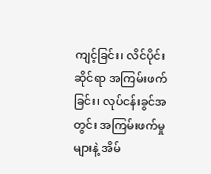ကျင့်ခြင်း၊ လိင်ပိုင်းဆိုင်ရာ အကြမ်းဖက်ခြင်း၊ လုပ်ငန်းခွင်အတွင်း အကြမ်းဖက်မှုများနဲ့ အိမ်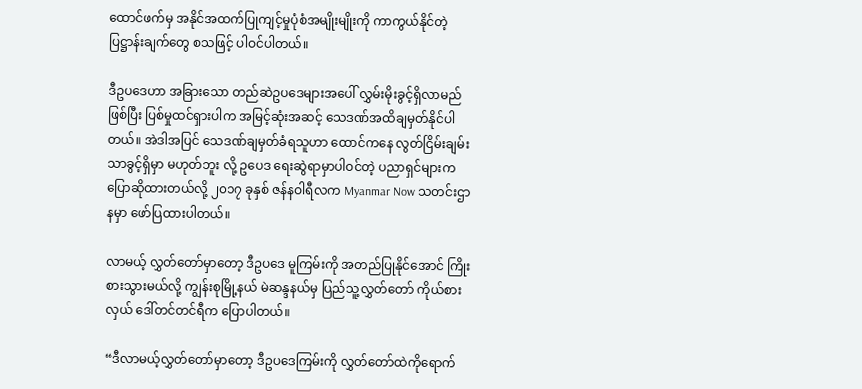ထောင်ဖက်မှ အနိုင်အထက်ပြုကျင့်မှုပုံစံအမျိုးမျိုးကို ကာကွယ်နိုင်တဲ့ ပြဋ္ဌာန်းချက်တွေ စသဖြင့် ပါဝင်ပါတယ်။

ဒီဥပဒေဟာ အခြားသော တည်ဆဲဥပဒေများအပေါ် လွှမ်းမိုးခွင့်ရှိလာမည်ဖြစ်ပြီး ပြစ်မှုထင်ရှားပါက အမြင့်ဆုံးအဆင့် သေဒဏ်အထိချမှတ်နိုင်ပါတယ်။ အဲဒါအပြင် သေဒဏ်ချမှတ်ခံရသူဟာ ထောင်ကနေ လွတ်ငြိမ်းချမ်းသာခွင့်ရှိမှာ မဟုတ်ဘူး လို့ ဥပေဒ ရေးဆွဲရာမှာပါဝင်တဲ့ ပညာရှင်များက ပြောဆိုထားတယ်လို့ ၂၀၁၇ ခုနှစ် ဇန်နဝါရီလက Myanmar Now သတင်းဌာနမှာ ဖော်ပြထားပါတယ်။

လာမယ့် လွှတ်တော်မှာတော့ ဒီဥပဒေ မူကြမ်းကို အတည်ပြုနိုင်အောင် ကြိုးစားသွားမယ်လို့ ကျွန်းစုမြို့နယ် မဲဆန္ဒနယ်မှ ပြည်သူ့လွှတ်တော် ကိုယ်စားလှယ် ဒေါ်တင်တင်ရီက ပြောပါတယ်။

“ဒီလာမယ့်လွှတ်တော်မှာတော့ ဒီဥပဒေကြမ်းကို လွှတ်တော်ထဲကိုရောက်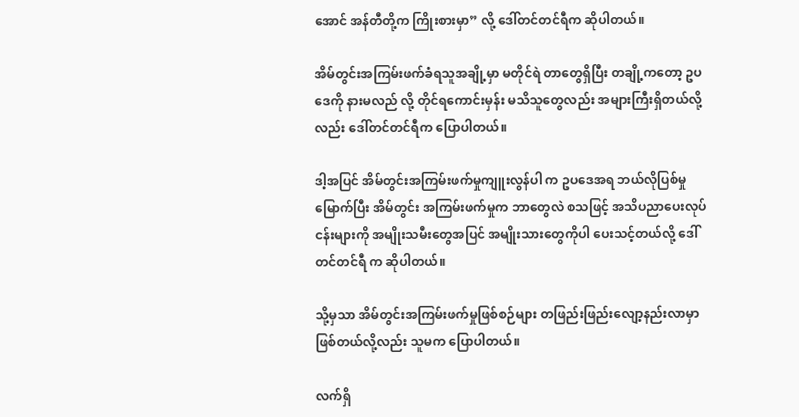အောင် အန်တီတို့က ကြိုးစားမှာ” လို့ ဒေါ်တင်တင်ရီက ဆိုပါတယ်။

အိမ်တွင်းအကြမ်းဖက်ခံရသူအချို့မှာ မတိုင်ရဲ တာတွေရှိပြီး တချို့ကတော့ ဥပဒေကို နားမလည် လို့ တိုင်ရကောင်းမှန်း မသိသူတွေလည်း အများကြီးရှိတယ်လို့လည်း ဒေါ်တင်တင်ရီက ပြောပါတယ်။

ဒါ့အပြင် အိမ်တွင်းအကြမ်းဖက်မှုကျူးလွန်ပါ က ဥပဒေအရ ဘယ်လိုပြစ်မှုမြောက်ပြီး အိမ်တွင်း အကြမ်းဖက်မှုက ဘာတွေလဲ စသဖြင့် အသိပညာပေးလုပ်ငန်းများကို အမျိုးသမီးတွေအပြင် အမျိုးသားတွေကိုပါ ပေးသင့်တယ်လို့ ဒေါ်တင်တင်ရီ က ဆိုပါတယ်။

သို့မှသာ အိမ်တွင်းအကြမ်းဖက်မှုဖြစ်စဉ်များ တဖြည်းဖြည်းလျော့နည်းလာမှာဖြစ်တယ်လို့လည်း သူမက ပြောပါတယ်။

လက်ရှိ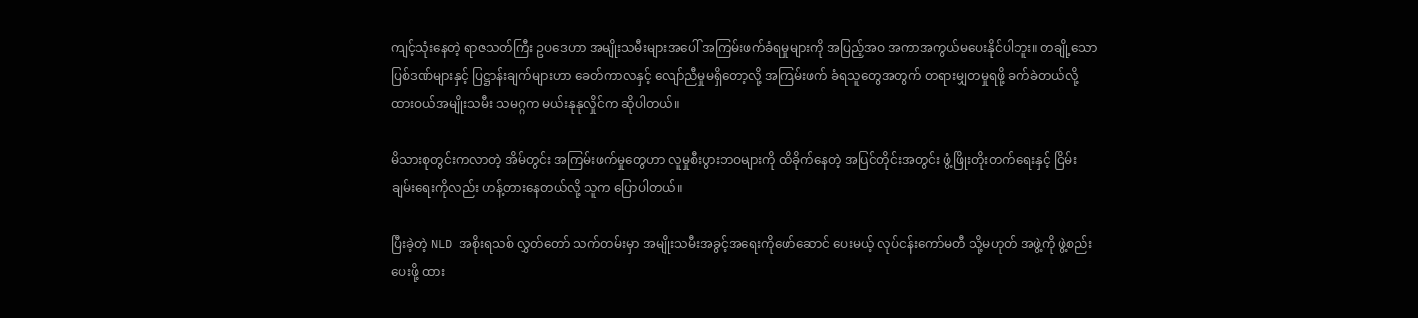ကျင့်သုံးနေတဲ့ ရာဇသတ်ကြီး ဥပဒေဟာ အမျိုးသမီးများအပေါ် အကြမ်းဖက်ခံရမှုများကို အပြည့်အဝ အကာအကွယ်မပေးနိုင်ပါဘူး။ တချို့သော ပြစ်ဒဏ်များနှင့် ပြဋ္ဌာန်းချက်များဟာ ခေတ်ကာလနှင့် လျော်ညီမှုမရှိတော့လို့ အကြမ်းဖက် ခံရသူတွေအတွက် တရားမျှတမှုရဖို့ ခက်ခဲတယ်လို့ ထားဝယ်အမျိုးသမီး သမဂ္ဂက မယ်းနုနုလှိုင်က ဆိုပါတယ်။

မိသားစုတွင်းကလာတဲ့ အိမ်တွင်း အကြမ်းဖက်မှုတွေဟာ လူမှုစီးပွားဘဝများကို ထိခိုက်နေတဲ့ အပြင်တိုင်းအတွင်း ဖွံ့ဖြိုးတိုးတက်ရေးနှင့် ငြိမ်းချမ်းရေးကိုလည်း ဟန့်တားနေတယ်လို့ သူက ပြောပါတယ်။

ပြီးခဲ့တဲ့ NLD အစိုးရသစ် လွှတ်တော် သက်တမ်းမှာ အမျိုးသမီးအခွင့်အရေးကို‌ဖော်ဆောင် ပေးမယ့် လုပ်ငန်းကော်မတီ သို့မဟုတ် အဖွဲ့ကို ဖွဲ့စည်းပေးဖို့ ထား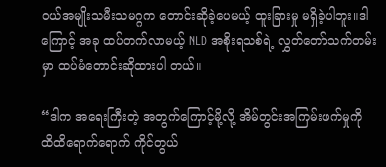ဝယ်အမျိုးသမီးသမဂ္ဂက တောင်းဆိုခဲ့ပေမယ့် ထူးခြားမှု မရှိခဲ့ပါဘူး။ဒါကြောင့် အခု ထပ်တက်လာမယ့် NLD အစိုးရသစ်ရဲ့ လွှတ်တော်သက်တမ်းမှာ ထပ်မံတောင်းဆိုထားပါ တယ်။

“ဒါက အရေးကြီးတဲ့ အတွက်ကြောင့်မို့လို့ အိမ်တွင်းအကြမ်းဖက်မှုကို ထိထိရောက်ရောက် ကိုင်တွယ်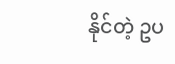နိုင်တဲ့ ဥပ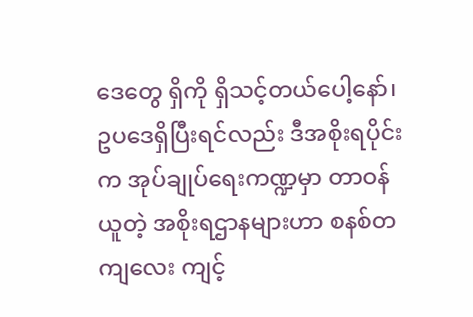ဒေတွေ ရှိကို ရှိသင့်တယ်ပေါ့နော်၊ ဥပဒေရှိပြီးရင်လည်း ဒီအစိုးရပိုင်းက အုပ်ချုပ်ရေးကဏ္ဍမှာ တာဝန်ယူတဲ့ အစိုးရဌာနများဟာ စနစ်တကျလေး ကျင့်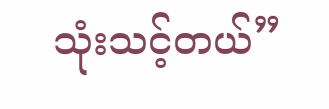သုံးသင့်တယ်”